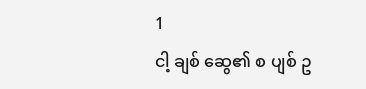1
ငါ့ ချစ် ဆွေ၏ စ ပျစ် ဥ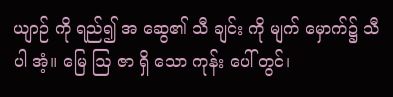ယျာဉ် ကို ရည်၍ အ ဆွေ၏ သီ ချင်း ကို မျက် မှောက်၌ သီ ပါ အံ့။ မြေ ဩ ဇာ ရှိ သော ကုန်း ပေါ် တွင်၊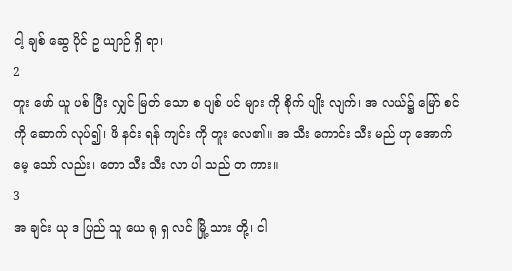ငါ့ ချစ် ဆွေ ပိုင် ဥ ယျာဉ် ရှိ ရာ၊
2
တူး ဖော် ယူ ပစ် ပြီး လျှင် မြတ် သော စ ပျစ် ပင် များ ကို စိုက် ပျိုး လျက်၊ အ လယ်၌ မြော် စင် ကို ဆောက် လုပ်၍၊ ဖိ နင်း ရန် ကျင်း ကို တူး လေ၏။ အ သီး ကောင်း သီး မည် ဟု အောက် မေ့ သော် လည်း၊ တော သီး သီး လာ ပါ သည် တ ကား။
3
အ ချင်း ယု ဒ ပြည် သူ ယေ ရု ရှ လင် မြို့ သား တို့၊ ငါ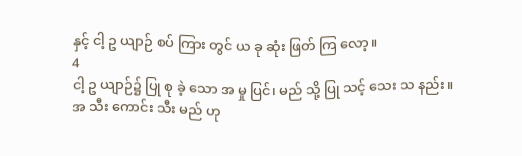နှင့် ငါ့ ဥ ယျာဉ် စပ် ကြား တွင် ယ ခု ဆုံး ဖြတ် ကြ လော့။
4
ငါ့ ဥ ယျာဉ်၌ ပြု စု ခဲ့ သော အ မှု ပြင်၊ မည် သို့ ပြု သင့် သေး သ နည်း။ အ သီး ကောင်း သီး မည် ဟု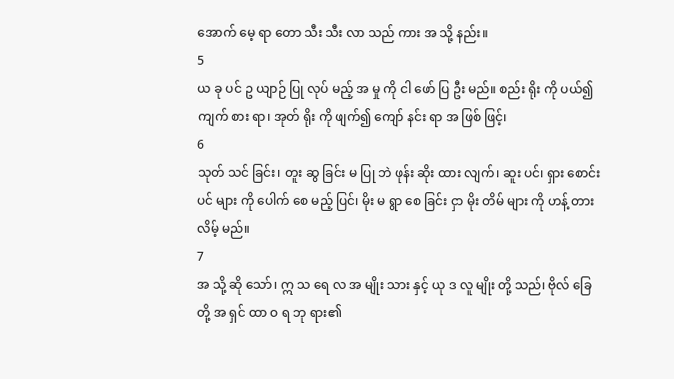အောက် မေ့ ရာ တော သီး သီး လာ သည် ကား အ သို့ နည်း။
5
ယ ခု ပင် ဥ ယျာဉ် ပြု လုပ် မည့် အ မှု ကို ငါ ဖော် ပြ ဦး မည်။ စည်း ရိုး ကို ပယ်၍ ကျက် စား ရာ၊ အုတ် ရိုး ကို ဖျက်၍ ကျော် နင်း ရာ အ ဖြစ် ဖြင့်၊
6
သုတ် သင် ခြင်း၊ တူး ဆွ ခြင်း မ ပြု ဘဲ ဖုန်း ဆိုး ထား လျက်၊ ဆူး ပင်၊ ရှား စောင်း ပင် များ ကို ပေါက် စေ မည့် ပြင်၊ မိုး မ ရွာ စေ ခြင်း ငှာ မိုး တိမ် များ ကို ဟန့် တား လိမ့် မည်။
7
အ သို့ ဆို သော်၊ ဣ သ ရေ လ အ မျိုး သား နှင့် ယု ဒ လူ မျိုး တို့ သည်၊ ဗိုလ် ခြေ တို့ အ ရှင် ထာ ဝ ရ ဘု ရား၏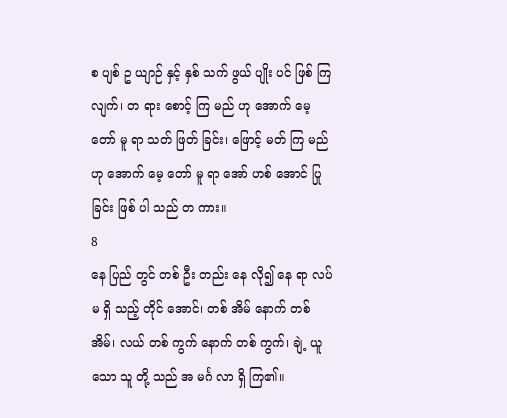စ ပျစ် ဥ ယျာဉ် နှင့် နှစ် သက် ဖွယ် ပျိုး ပင် ဖြစ် ကြ လျက်၊ တ ရား စောင့် ကြ မည် ဟု အောက် မေ့ တော် မူ ရာ သတ် ဖြတ် ခြင်း၊ ဖြောင့် မတ် ကြ မည် ဟု အောက် မေ့ တော် မူ ရာ အော် ဟစ် အောင် ပြု ခြင်း ဖြစ် ပါ သည် တ ကား။
8
နေ ပြည် တွင် တစ် ဦး တည်း နေ လို၍ နေ ရာ လပ် မ ရှိ သည့် တိုင် အောင်၊ တစ် အိမ် နောက် တစ် အိမ်၊ လယ် တစ် ကွက် နောက် တစ် ကွက်၊ ချဲ့ ယူ သော သူ တို့ သည် အ မင်္ဂ လာ ရှိ ကြ၏။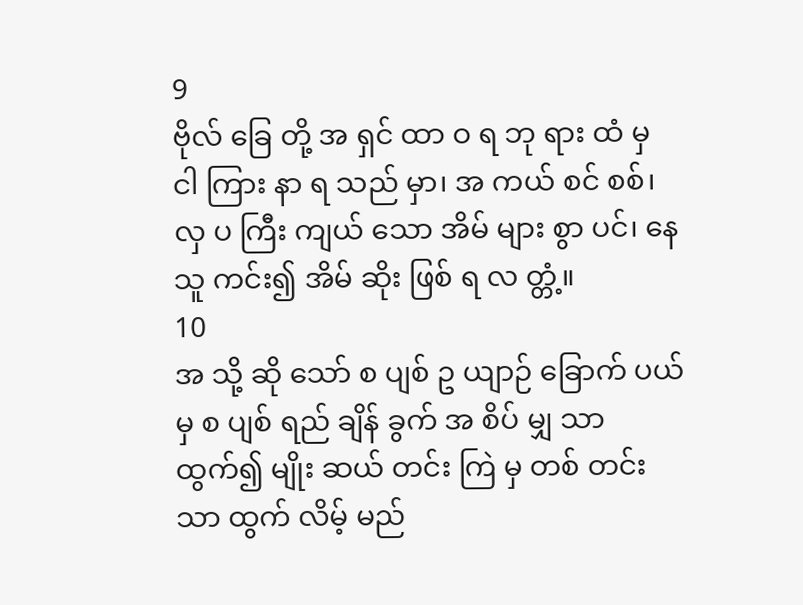9
ဗိုလ် ခြေ တို့ အ ရှင် ထာ ဝ ရ ဘု ရား ထံ မှ ငါ ကြား နာ ရ သည် မှာ၊ အ ကယ် စင် စစ်၊ လှ ပ ကြီး ကျယ် သော အိမ် များ စွာ ပင်၊ နေ သူ ကင်း၍ အိမ် ဆိုး ဖြစ် ရ လ တ္တံ့။
10
အ သို့ ဆို သော် စ ပျစ် ဥ ယျာဉ် ခြောက် ပယ် မှ စ ပျစ် ရည် ချိန် ခွက် အ စိပ် မျှ သာ ထွက်၍ မျိုး ဆယ် တင်း ကြဲ မှ တစ် တင်း သာ ထွက် လိမ့် မည်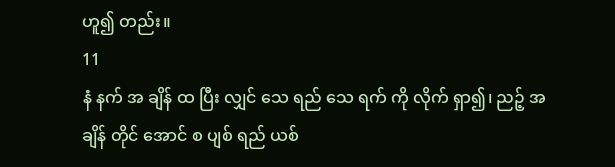ဟူ၍ တည်း။
11
နံ နက် အ ချိန် ထ ပြီး လျှင် သေ ရည် သေ ရက် ကို လိုက် ရှာ၍၊ ညဉ့် အ ချိန် တိုင် အောင် စ ပျစ် ရည် ယစ်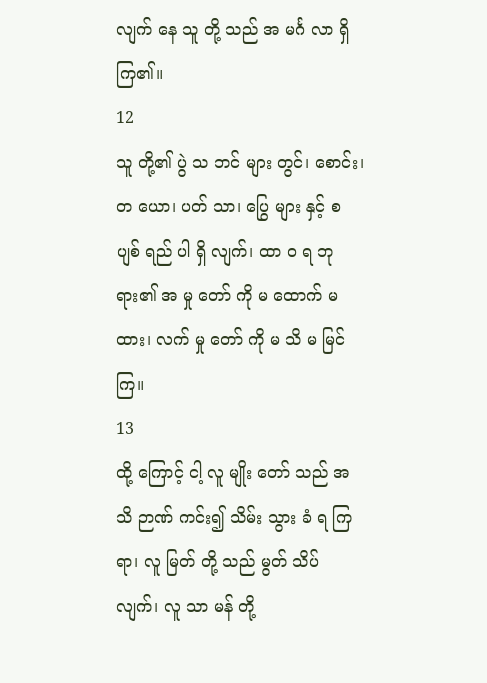လျက် နေ သူ တို့ သည် အ မင်္ဂ လာ ရှိ ကြ၏။
12
သူ တို့၏ ပွဲ သ ဘင် များ တွင်၊ စောင်း၊ တ ယော၊ ပတ် သာ၊ ပြွေ များ နှင့် စ ပျစ် ရည် ပါ ရှိ လျက်၊ ထာ ဝ ရ ဘု ရား၏ အ မှု တော် ကို မ ထောက် မ ထား၊ လက် မှု တော် ကို မ သိ မ မြင် ကြ။
13
ထို့ ကြောင့် ငါ့ လူ မျိုး တော် သည် အ သိ ဉာဏ် ကင်း၍ သိမ်း သွား ခံ ရ ကြ ရာ၊ လူ မြတ် တို့ သည် မွတ် သိပ် လျက်၊ လူ သာ မန် တို့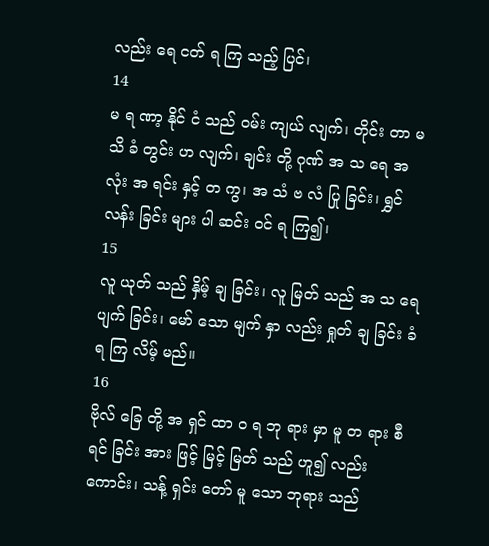လည်း ရေ ငတ် ရ ကြ သည့် ပြင်၊
14
မ ရ ဏာ့ နိုင် ငံ သည် ဝမ်း ကျယ် လျက်၊ တိုင်း တာ မ သိ ခံ တွင်း ဟ လျက်၊ ချင်း တို့ ဂုဏ် အ သ ရေ အ လုံး အ ရင်း နှင့် တ ကွ၊ အ သံ ဗ လံ ပြု ခြင်း၊ ရွှင် လန်း ခြင်း များ ပါ ဆင်း ဝင် ရ ကြ၍၊
15
လူ ယုတ် သည် နှိမ့် ချ ခြင်း၊ လူ မြတ် သည် အ သ ရေ ပျက် ခြင်း၊ မော် သော မျက် နှာ လည်း ရှုတ် ချ ခြင်း ခံ ရ ကြ လိမ့် မည်။
16
ဗိုလ် ခြေ တို့ အ ရှင် ထာ ဝ ရ ဘု ရား မှာ မူ တ ရား စီ ရင် ခြင်း အား ဖြင့် မြင့် မြတ် သည် ဟူ၍ လည်း ကောင်း၊ သန့် ရှင်း တော် မူ သော ဘုရား သည်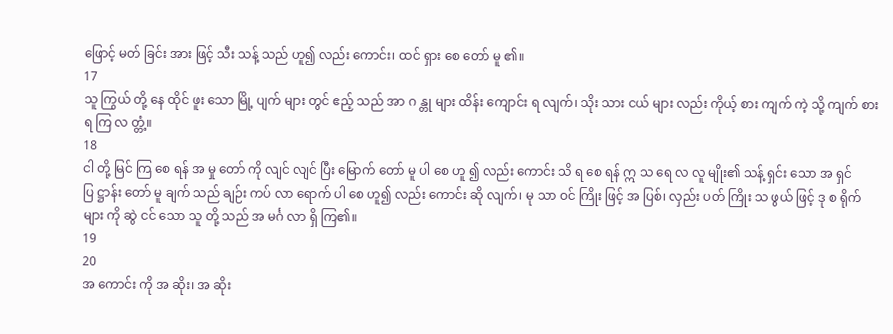ဖြောင့် မတ် ခြင်း အား ဖြင့် သီး သန့် သည် ဟူ၍ လည်း ကောင်း၊ ထင် ရှား စေ တော် မူ ၏။
17
သူ ကြွယ် တို့ နေ ထိုင် ဖူး သော မြို့ ပျက် များ တွင် ဧည့် သည် အာ ဂ န္တု များ ထိန်း ကျောင်း ရ လျက်၊ သိုး သား ငယ် များ လည်း ကိုယ့် စား ကျက် ကဲ့ သို့ ကျက် စား ရ ကြ လ တ္တံ့။
18
ငါ တို့ မြင် ကြ စေ ရန် အ မှု တော် ကို လျင် လျင် ပြီး မြောက် တော် မူ ပါ စေ ဟူ ၍ လည်း ကောင်း သိ ရ စေ ရန် ဣ သ ရေ လ လူ မျိုး၏ သန့် ရှင်း သော အ ရှင် ပြ ဋ္ဌာန်း တော် မူ ချက် သည် ချဉ်း ကပ် လာ ရောက် ပါ စေ ဟူ၍ လည်း ကောင်း ဆို လျက်၊ မု သာ ဝင် ကြိုး ဖြင့် အ ပြစ်၊ လှည်း ပတ် ကြိုး သ ဖွယ် ဖြင့် ဒု စ ရိုက် များ ကို ဆွဲ ငင် သော သူ တို့ သည် အ မင်္ဂ လာ ရှိ ကြ၏။
19
20
အ ကောင်း ကို အ ဆိုး၊ အ ဆိုး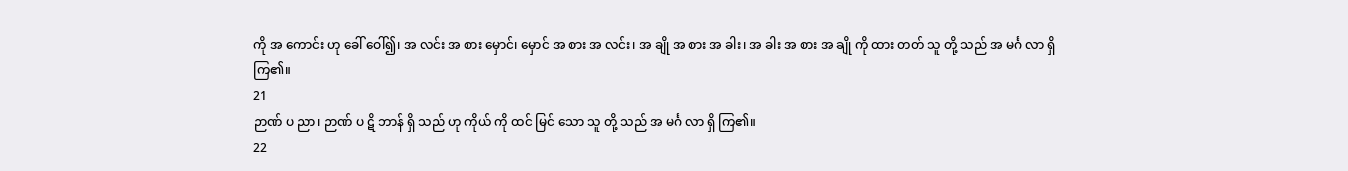ကို အ ကောင်း ဟု ခေါ် ဝေါ်၍၊ အ လင်း အ စား မှောင်၊ မှောင် အ စား အ လင်း၊ အ ချို အ စား အ ခါး၊ အ ခါး အ စား အ ချို ကို ထား တတ် သူ တို့ သည် အ မင်္ဂ လာ ရှိ ကြ၏။
21
ဉာဏ် ပ ညာ၊ ဉာဏ် ပ ဋိ ဘာန် ရှိ သည် ဟု ကိုယ် ကို ထင် မြင် သော သူ တို့ သည် အ မင်္ဂ လာ ရှိ ကြ၏။
22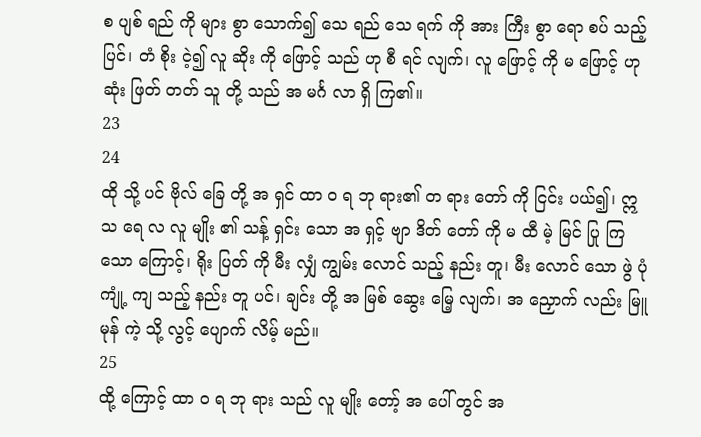စ ပျစ် ရည် ကို များ စွာ သောက်၍ သေ ရည် သေ ရက် ကို အား ကြီး စွာ ရော စပ် သည့် ပြင်၊ တံ စိုး ငဲ့၍ လူ ဆိုး ကို ဖြောင့် သည် ဟု စီ ရင် လျက်၊ လူ ဖြောင့် ကို မ ဖြောင့် ဟု ဆုံး ဖြတ် တတ် သူ တို့ သည် အ မင်္ဂ လာ ရှိ ကြ၏။
23
24
ထို သို့ ပင် ဗိုလ် ခြေ တို့ အ ရှင် ထာ ဝ ရ ဘု ရား၏ တ ရား တော် ကို ငြင်း ပယ်၍၊ ဣ သ ရေ လ လူ မျိုး ၏ သန့် ရှင်း သော အ ရှင့် ဗျာ ဒိတ် တော် ကို မ ထီ မဲ့ မြင် ပြု ကြ သော ကြောင့်၊ ရိုး ပြတ် ကို မီး လျှံ ကျွမ်း လောင် သည့် နည်း တူ၊ မီး လောင် သော ဖွဲ ပုံ ကျုံ့ ကျ သည့် နည်း တူ ပင်၊ ချင်း တို့ အ မြစ် ဆွေး မြေ့ လျက်၊ အ ညှောက် လည်း မြူ မုန် ကဲ့ သို့ လွင့် ပျောက် လိမ့် မည်။
25
ထို့ ကြောင့် ထာ ဝ ရ ဘု ရား သည် လူ မျိုး တော့် အ ပေါ် တွင် အ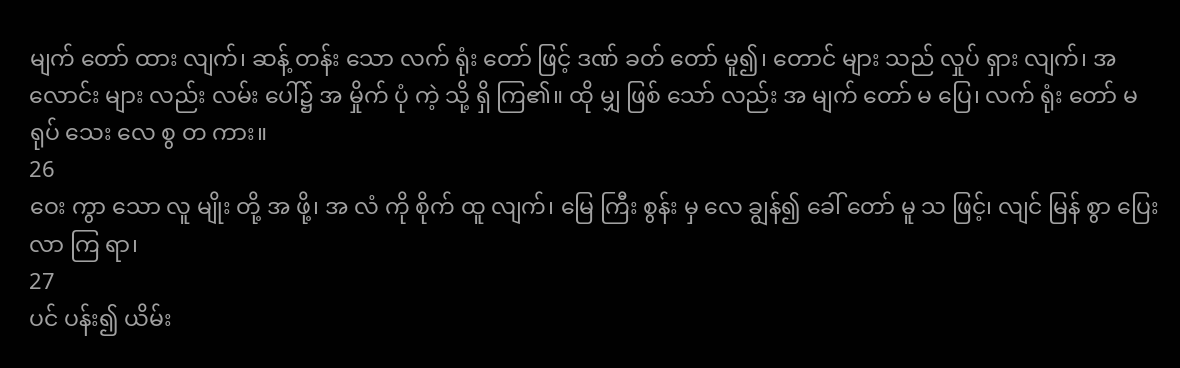မျက် တော် ထား လျက်၊ ဆန့် တန်း သော လက် ရုံး တော် ဖြင့် ဒဏ် ခတ် တော် မူ၍၊ တောင် များ သည် လှုပ် ရှား လျက်၊ အ လောင်း များ လည်း လမ်း ပေါ်၌ အ မှိုက် ပုံ ကဲ့ သို့ ရှိ ကြ၏။ ထို မျှ ဖြစ် သော် လည်း အ မျက် တော် မ ပြေ၊ လက် ရုံး တော် မ ရုပ် သေး လေ စွ တ ကား။
26
ဝေး ကွာ သော လူ မျိုး တို့ အ ဖို့၊ အ လံ ကို စိုက် ထူ လျက်၊ မြေ ကြီး စွန်း မှ လေ ချွန်၍ ခေါ် တော် မူ သ ဖြင့်၊ လျင် မြန် စွာ ပြေး လာ ကြ ရာ၊
27
ပင် ပန်း၍ ယိမ်း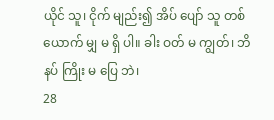ယိုင် သူ၊ ငိုက် မျည်း၍ အိပ် ပျော် သူ တစ် ယောက် မျှ မ ရှိ ပါ။ ခါး ဝတ် မ ကျွတ်၊ ဘိ နပ် ကြိုး မ ပြေ ဘဲ၊
28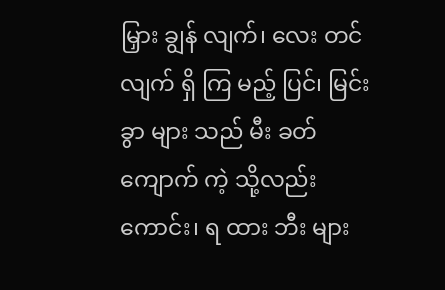မြှား ချွန် လျက်၊ လေး တင် လျက် ရှိ ကြ မည့် ပြင်၊ မြင်း ခွာ များ သည် မီး ခတ် ကျောက် ကဲ့ သို့လည်း ကောင်း၊ ရ ထား ဘီး များ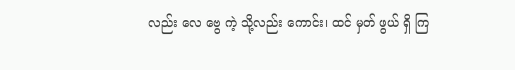လည်း လေ ဗွေ ကဲ့ သို့လည်း ကောင်း၊ ထင် မှတ် ဖွယ် ရှိ ကြ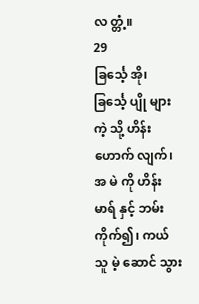လ တ္တံ့။
29
ခြင်္သေ့ အို၊ ခြင်္သေ့ ပျို များ ကဲ့ သို့ ဟိန်း ဟောက် လျက်၊ အ မဲ ကို ဟိန်း မာရ် နှင့် ဘမ်း ကိုက်၍၊ ကယ် သူ မဲ့ ဆောင် သွား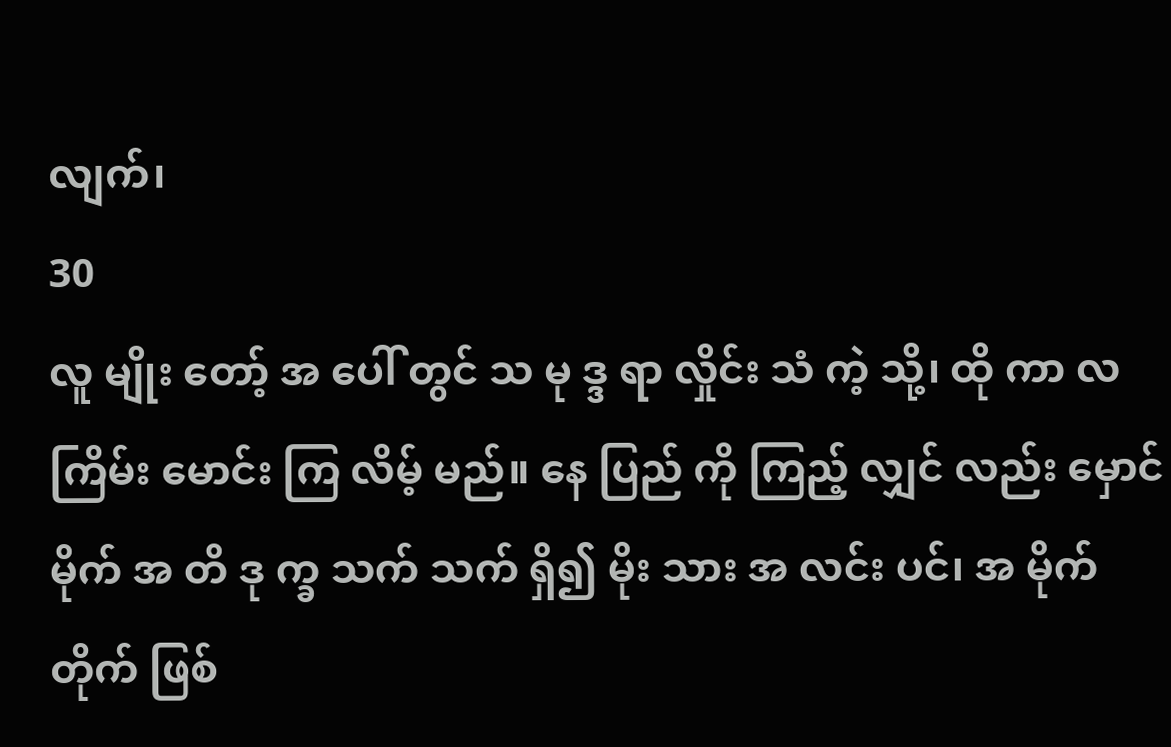လျက်၊
30
လူ မျိုး တော့် အ ပေါ် တွင် သ မု ဒ္ဒ ရာ လှိုင်း သံ ကဲ့ သို့၊ ထို ကာ လ ကြိမ်း မောင်း ကြ လိမ့် မည်။ နေ ပြည် ကို ကြည့် လျှင် လည်း မှောင် မိုက် အ တိ ဒု က္ခ သက် သက် ရှိ၍ မိုး သား အ လင်း ပင်၊ အ မိုက် တိုက် ဖြစ်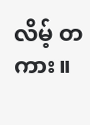လိမ့် တ ကား။